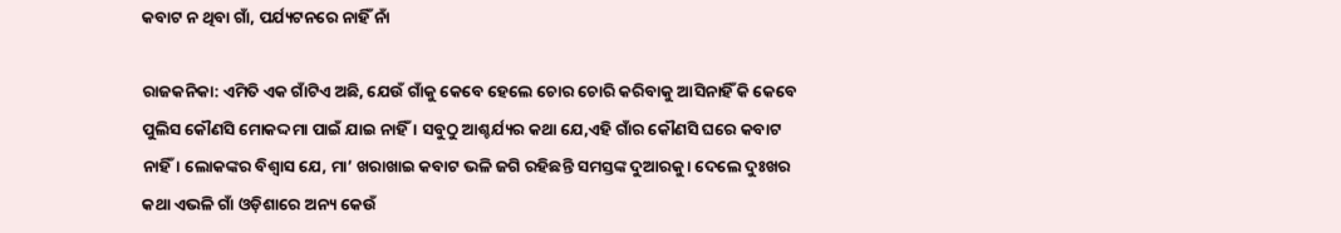କବାଟ ନ ଥିବା ଗାଁ, ପର୍ଯ୍ୟଟନରେ ନାହିଁ ନାଁ

ରାଜକନିକା: ଏମିତି ଏକ ଗାଁଟିଏ ଅଛି, ଯେଉଁ ଗାଁକୁ କେବେ ହେଲେ ଚୋର ଚୋରି କରିବାକୁ ଆସିନାହିଁ କି କେବେ ପୁଲିସ କୌଣସି ମୋକଦ୍ଦମା ପାଇଁ ଯାଇ ନାହିଁ। ସବୁଠୁ ଆଶ୍ଚର୍ଯ୍ୟର କଥା ଯେ,ଏହି ଗାଁର କୌଣସି ଘରେ କବାଟ ନାହିଁ। ଲୋକଙ୍କର ବିଶ୍ୱାସ ଯେ, ମା’ ଖରାଖାଇ କବାଟ ଭଳି ଜଗି ରହିଛନ୍ତି ସମସ୍ତଙ୍କ ଦୁଆରକୁ। ଦେଲେ ଦୁଃଖର କଥା ଏଭଳି ଗାଁ ଓଡ଼ିଶାରେ ଅନ୍ୟ କେଉଁ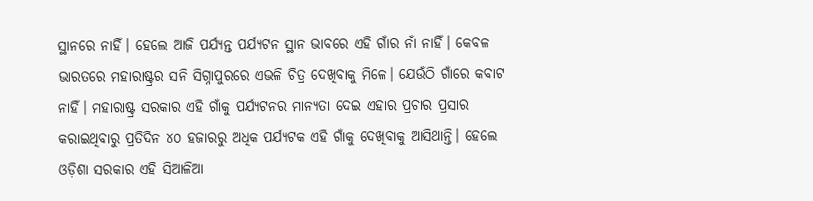ସ୍ଥାନରେ ନାହିଁ। ହେଲେ ଆଜି ପର୍ଯ୍ୟନ୍ତ ପର୍ଯ୍ୟଟନ ସ୍ଥାନ ଭାବରେ ଏହି ଗାଁର ନାଁ ନାହିଁ। କେବଳ ଭାରତରେ ମହାରାଷ୍ଟ୍ରର ସନି ସିଗ୍ନାପୁରରେ ଏଭଳି ଚିତ୍ର ଦେଖିବାକୁ ମିଳେ। ଯେଉଁଠି ଗାଁରେ କବାଟ ନାହିଁ। ମହାରାଷ୍ଟ୍ର ସରକାର ଏହି ଗାଁକୁ ପର୍ଯ୍ୟଟନର ମାନ୍ୟତା ଦେଇ ଏହାର ପ୍ରଚାର ପ୍ରସାର କରାଇଥିବାରୁ ପ୍ରତିଦିନ ୪୦ ହଜାରରୁ ଅଧିକ ପର୍ଯ୍ୟଟକ ଏହି ଗାଁକୁ ଦେଖିବାକୁ ଆସିଥାନ୍ତି। ହେଲେ ଓଡ଼ିଶା ସରକାର ଏହି ସିଆଳିଆ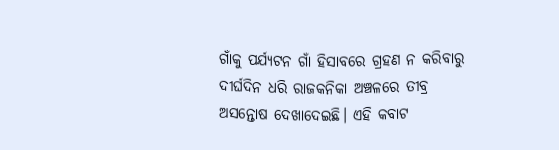ଗାଁକୁ ପର୍ଯ୍ୟଟନ ଗାଁ ହିସାବରେ ଗ୍ରହଣ ନ କରିବାରୁ ଦୀର୍ଘଦିନ ଧରି ରାଜକନିକା ଅଞ୍ଚଳରେ ତୀବ୍ର ଅସନ୍ତୋଷ ଦେଖାଦେଇଛି। ଏହି କବାଟ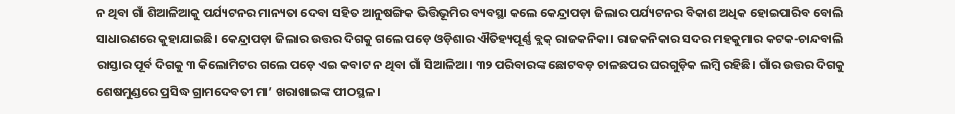ନ ଥିବା ଗାଁ ଶିଆଳିଆକୁ ପର୍ଯ୍ୟଟନର ମାନ୍ୟତା ଦେବା ସହିତ ଆନୁଷଙ୍ଗିକ ଭିତ୍ତିଭୂମିର ବ୍ୟବସ୍ଥା କଲେ କେନ୍ଦ୍ରାପଡ଼ା ଜିଲାର ପର୍ଯ୍ୟଟନର ବିକାଶ ଅଧିକ ହୋଇପାରିବ ବୋଲି ସାଧାରଣରେ କୁହାଯାଇଛି। କେନ୍ଦ୍ରାପଡ଼ା ଜିଲାର ଉତ୍ତର ଦିଗକୁ ଗଲେ ପଡ଼େ ଓଡ଼ିଶାର ଐତିହ୍ୟପୂର୍ଣ୍ଣ ବ୍ଲକ୍‍ ରାଜକନିକା। ରାଜକନିକାର ସଦର ମହକୁମାର କଟକ-ଚାନ୍ଦବାଲି ରାସ୍ତାର ପୂର୍ବ ଦିଗକୁ ୩ କିଲୋମିଟର ଗଲେ ପଡ଼େ ଏଇ କବାଟ ନ ଥିବା ଗାଁ ସିଆଳିଆ। ୩୨ ପରିବାରଙ୍କ ଛୋଟବଡ଼ ଚାଳଛପର ଘରଗୁଡ଼ିକ ଲମ୍ବି ରହିଛି। ଗାଁର ଉତ୍ତର ଦିଗକୁ ଶେଷମୁଣ୍ଡରେ ପ୍ରସିଦ୍ଧ ଗ୍ରାମଦେବତୀ ମା’ ଖରାଖାଇଙ୍କ ପୀଠସ୍ଥଳ।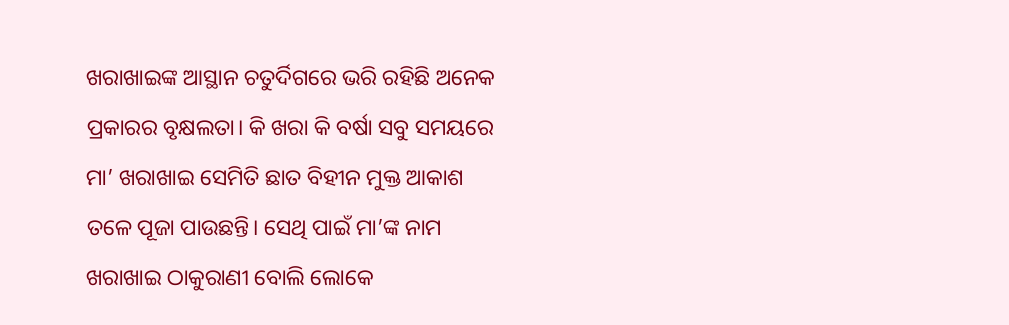ଖରାଖାଇଙ୍କ ଆସ୍ଥାନ ଚତୁର୍ଦିଗରେ ଭରି ରହିଛି ଅନେକ ପ୍ରକାରର ବୃକ୍ଷଲତା। କି ଖରା କି ବର୍ଷା ସବୁ ସମୟରେ ମା’ ଖରାଖାଇ ସେମିତି ଛାତ ବିହୀନ ମୁକ୍ତ ଆକାଶ ତଳେ ପୂଜା ପାଉଛନ୍ତି। ସେଥି ପାଇଁ ମା’ଙ୍କ ନାମ ଖରାଖାଇ ଠାକୁରାଣୀ ବୋଲି ଲୋକେ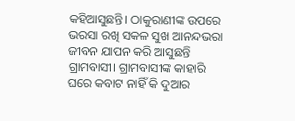କହିଆସୁଛନ୍ତି। ଠାକୁରାଣୀଙ୍କ ଉପରେ ଭରସା ରଖି ସକଳ ସୁଖ ଆନନ୍ଦଭରା ଜୀବନ ଯାପନ କରି ଆସୁଛନ୍ତି ଗ୍ରାମବାସୀ। ଗ୍ରାମବାସୀଙ୍କ କାହାରି ଘରେ କବାଟ ନାହିଁ କି ଦୁଆର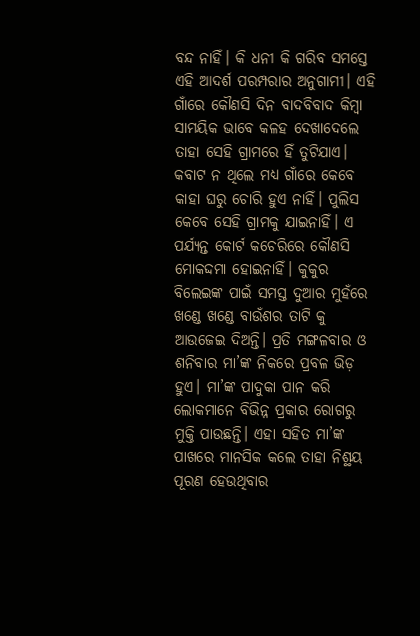ବନ୍ଦ ନାହିଁ। କି ଧନୀ କି ଗରିବ ସମସ୍ତେ ଏହି ଆଦର୍ଶ ପରମ୍ପରାର ଅନୁଗାମୀ। ଏହି ଗାଁରେ କୌଣସି ଦିନ ବାଦବିବାଦ କିମ୍ବା ସାମୟିକ ଭାବେ କଳହ ଦେଖାଦେଲେ ତାହା ସେହି ଗ୍ରାମରେ ହିଁ ତୁଟିଯାଏ। କବାଟ ନ ଥିଲେ ମଧ୍ୟ ଗାଁରେ କେବେ କାହା ଘରୁ ଚୋରି ହୁଏ ନାହିଁ। ପୁଲିସ କେବେ ସେହି ଗ୍ରାମକୁ ଯାଇନାହିଁ। ଏ ପର୍ଯ୍ୟନ୍ତ କୋର୍ଟ କଚେରିରେ କୌଣସି ମୋକଦ୍ଦମା ହୋଇନାହିଁ। କୁକୁର ବିଲେଇଙ୍କ ପାଇଁ ସମସ୍ତ ଦୁଆର ମୁହଁରେ ଖଣ୍ଡେ ଖଣ୍ଡେ ବାଉଁଶର ତାଟି କୁ ଆଉଜେଇ ଦିଅନ୍ତି। ପ୍ରତି ମଙ୍ଗଳବାର ଓ ଶନିବାର ମା’ଙ୍କ ନିକରେ ପ୍ରବଳ ଭିଡ଼ ହୁଏ। ମା’ଙ୍କ ପାଦୁକା ପାନ କରି ଲୋକମାନେ ବିଭିନ୍ନ ପ୍ରକାର ରୋଗରୁ ମୁକ୍ତି ପାଉଛନ୍ତି। ଏହା ସହିତ ମା’ଙ୍କ ପାଖରେ ମାନସିକ କଲେ ତାହା ନିଶ୍ଛୟ ପୂରଣ ହେଉଥିବାର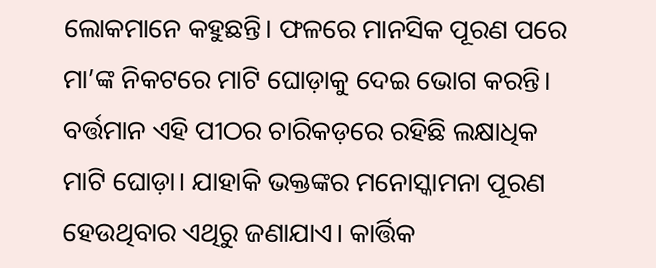ଲୋକମାନେ କହୁଛନ୍ତି। ଫଳରେ ମାନସିକ ପୂରଣ ପରେ ମା’ଙ୍କ ନିକଟରେ ମାଟି ଘୋଡ଼ାକୁ ଦେଇ ଭୋଗ କରନ୍ତି। ବର୍ତ୍ତମାନ ଏହି ପୀଠର ଚାରିକଡ଼ରେ ରହିଛି ଲକ୍ଷାଧିକ ମାଟି ଘୋଡ଼ା। ଯାହାକି ଭକ୍ତଙ୍କର ମନୋସ୍କାମନା ପୂରଣ ହେଉଥିବାର ଏଥିରୁ ଜଣାଯାଏ। କାର୍ତ୍ତିକ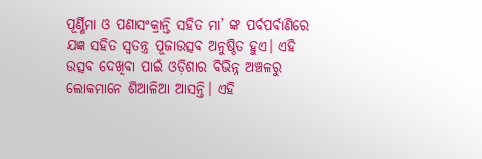ପୂର୍ଣ୍ଣିମା ଓ ପଣାସଂକ୍ରାନ୍ତି ସହିତ ମା’ ଙ୍କ ପର୍ବପର୍ବାଣିରେ ଯଜ୍ଞ ସହିତ ସ୍ୱତନ୍ତ୍ର ପୂଜାଉତ୍ସବ ଅନୁଷ୍ଠିତ ହୁଏ। ଏହି ଉତ୍ସବ ଦେଖିବା ପାଇଁ ଓଡ଼ିଶାର ବିଭିନ୍ନ ଅଞ୍ଚଳରୁ ଲୋକମାନେ ଶିଆଳିଆ ଆସନ୍ତି। ଏହି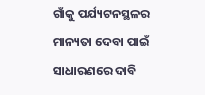ଗାଁକୁ ପର୍ଯ୍ୟଟନସ୍ଥଳର ମାନ୍ୟତା ଦେବା ପାଇଁ ସାଧାରଣରେ ଦାବି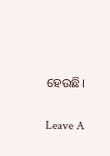ହେଉଛି।

Leave A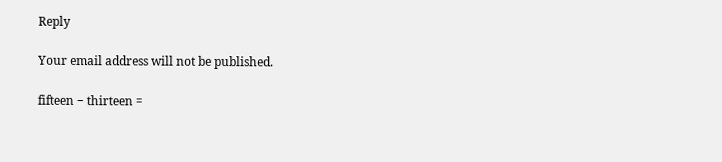Reply

Your email address will not be published.

fifteen − thirteen =